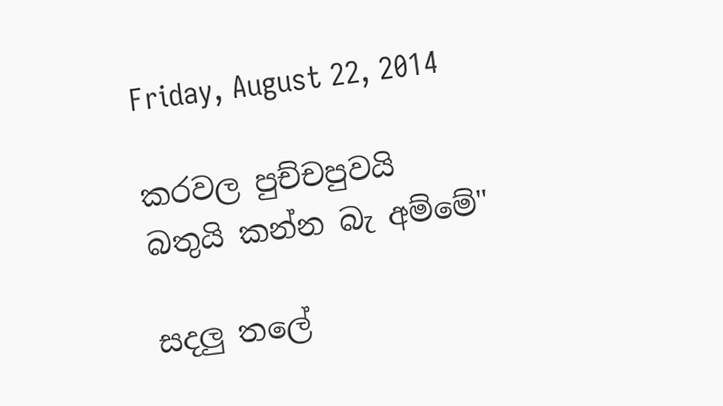Friday, August 22, 2014

කරවල පුච්චපුවයි බතුයි කන්න බැ අම්මේ"

සදලු තලේ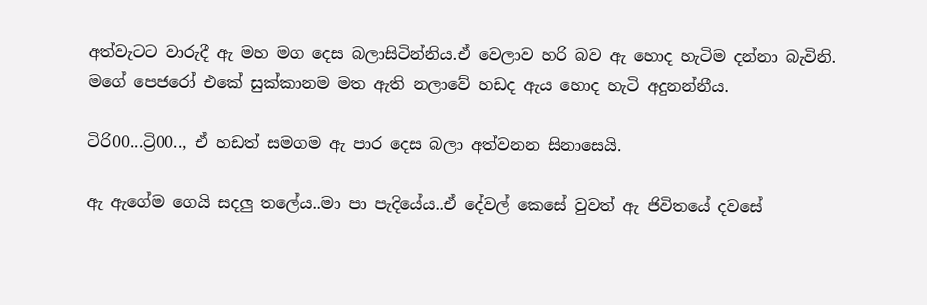අත්වැටට වාරුදී ඇ මහ මග දෙස බලාසිටින්නිය.ඒ වෙලාව හරි බව ඇ හොද හැටිම දන්නා බැවිනි.
මගේ පෙජරෝ එකේ සුක්කානම මත ඇති නලාවේ හඩද ඇය හොද හැටි අදුනන්නීය.

ටිරි00...ට්‍රි00.., ඒ හඩත් සමගම ඇ පාර දෙස බලා අත්වනන සිනාසෙයි.

ඇ ඇගේම ගෙයි සදලු තලේය..මා පා පැදියේය..ඒ දේවල් කෙසේ වුවත් ඇ ජිවිතයේ දවසේ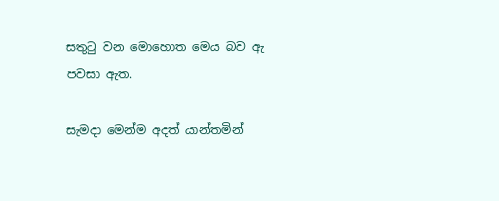සතුටු වන මොහොත මෙය බව ඇ පවසා ඇත.

සැමදා මෙන්ම අදත් යාන්තමින්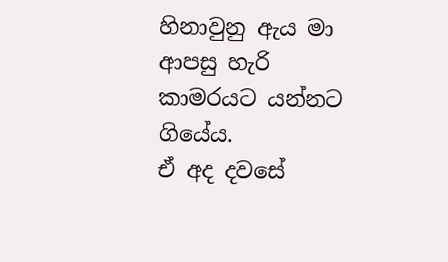හිනාවුනු ඇය මා ආපසු හැරි කාමරයට යන්නට ගියේය.
ඒ අද දවසේ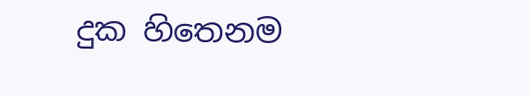දුක හිතෙනම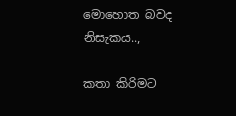මොහොත බවද නිසැකය..,

කතා කිරිමට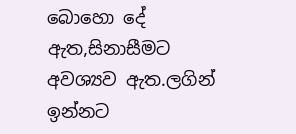බොහො දේ ඇත,සිනාසීමට අවශ්‍යව ඇත.ලගින් ඉන්නට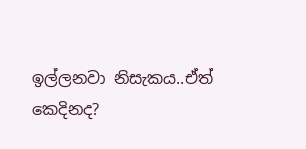ඉල්ලනවා නිසැකය..ඒත් කෙදිනද?